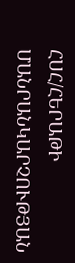ՀՍՀ/ՀԵՐԱԹԻ ՄԱՆՐԱՆԿԱՐՉՈՒԹՅԱՆ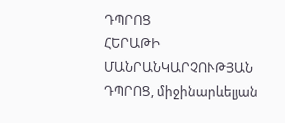ԴՊՐՈՑ
ՀԵՐԱԹԻ ՄԱՆՐԱՆԿԱՐՉՈՒԹՅԱՆ ԴՊՐՈՑ, միջինարևելյան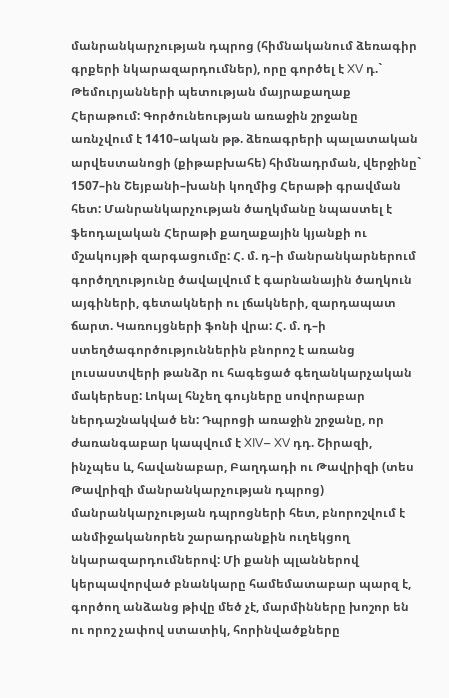մանրանկարչության դպրոց (հիմնականում ձեռագիր գրքերի նկարազարդումներ), որը գործել է XV դ.` Թեմուրյանների պետության մայրաքաղաք Հերաթում: Գործունեության առաջին շրջանը առնչվում է 1410–ական թթ. ձեռագրերի պալատական արվեստանոցի (քիթաբխահե) հիմնադրման, վերջինը` 1507–ին Շեյբանի–խանի կողմից Հերաթի գրավման հետ: Մանրանկարչության ծաղկմանը նպաստել է ֆեոդալական Հերաթի քաղաքային կյանքի ու մշակույթի զարգացումը: Հ. մ. դ–ի մանրանկարներում գործղղությունը ծավալվում է գարնանային ծաղկուն այգիների, գետակների ու լճակների, զարդապատ ճարտ. Կառույցների ֆոնի վրա: Հ. մ. դ–ի ստեղծագործություններին բնորոշ է առանց լուսաստվերի թանձր ու հագեցած գեղանկարչական մակերեսը: Լոկալ հնչեղ գույները սովորաբար ներդաշնակված են: Դպրոցի առաջին շրջանը, որ ժառանգաբար կապվում է XIV– XV դդ. Շիրազի, ինչպես և, հավանաբար, Բաղդադի ու Թավրիզի (տես Թավրիզի մանրանկարչության դպրոց) մանրանկարչության դպրոցների հետ, բնորոշվում է անմիջականորեն շարադրանքին ուղեկցող նկարազարդումներով: Մի քանի պլաններով կերպավորված բնանկարը համեմատաբար պարզ է, գործող անձանց թիվը մեծ չէ, մարմինները խոշոր են ու որոշ չափով ստատիկ, հորինվածքները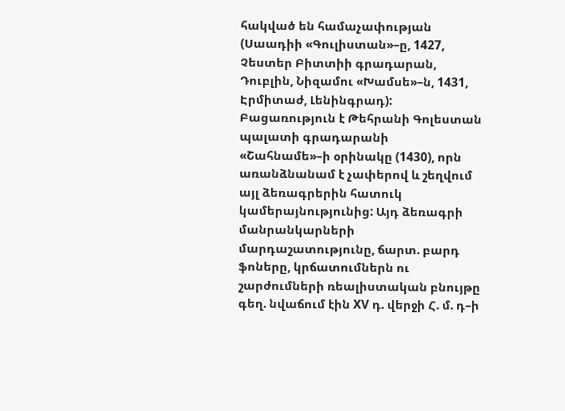հակված են համաչափության (Սաադիի «Գուլիստան»–ը, 1427, Չեստեր Բիտտիի գրադարան, Դուբլին, Նիզամու «Խամսե»–ն, 1431, Էրմիտաժ, Լենինգրադ): Բացառություն է Թեհրանի Գոլեստան պալատի գրադարանի «Շահնամե»–ի օրինակը (1430), որն առանձնանամ է չափերով և շեղվում այլ ձեռագրերին հատուկ կամերայնությունից: Այդ ձեռագրի մանրանկարների մարդաշատությունը, ճարտ. բարդ ֆոները, կրճատումներն ու շարժումների ռեալիստական բնույթը գեղ. նվաճում էին XV դ. վերջի Հ. մ. դ–ի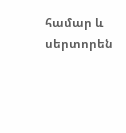համար և սերտորեն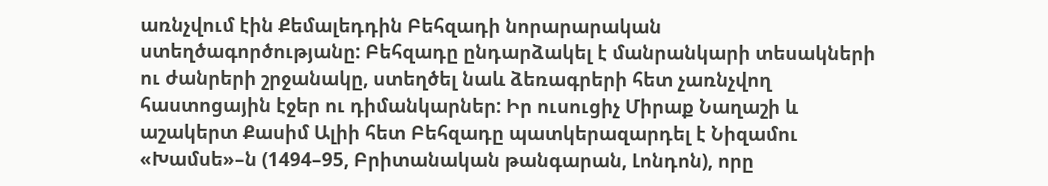առնչվում էին Քեմալեդդին Բեհզադի նորարարական ստեղծագործությանը: Բեհզադը ընդարձակել է մանրանկարի տեսակների ու ժանրերի շրջանակը, ստեղծել նաև ձեռագրերի հետ չառնչվող հաստոցային էջեր ու դիմանկարներ: Իր ուսուցիչ Միրաք Նաղաշի և աշակերտ Քասիմ Ալիի հետ Բեհզադը պատկերազարդել է Նիզամու «Խամսե»–ն (1494–95, Բրիտանական թանգարան, Լոնդոն), որը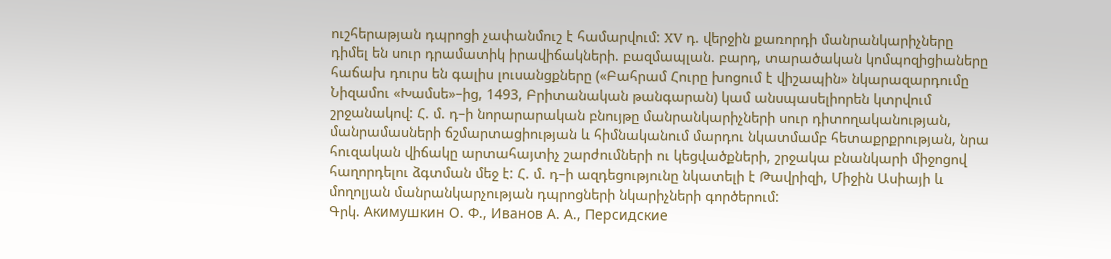ուշհերաթյան դպրոցի չափանմուշ է համարվում: XV դ. վերջին քառորդի մանրանկարիչները դիմել են սուր դրամատիկ իրավիճակների. բազմապլան. բարդ, տարածական կոմպոզիցիաները հաճախ դուրս են գալիս լուսանցքները («Բահրամ Հուրը խոցում է վիշապին» նկարազարդումը Նիզամու «Խամսե»–ից, 1493, Բրիտանական թանգարան) կամ անսպասելիորեն կտրվում շրջանակով: Հ. մ. դ–ի նորարարական բնույթը մանրանկարիչների սուր դիտողականության, մանրամասների ճշմարտացիության և հիմնականում մարդու նկատմամբ հետաքրքրության, նրա հուզական վիճակը արտահայտիչ շարժումների ու կեցվածքների, շրջակա բնանկարի միջոցով հաղորդելու ձգտման մեջ է: Հ. մ. դ–ի ազդեցությունը նկատելի է Թավրիզի, Միջին Ասիայի և մողոլյան մանրանկարչության դպրոցների նկարիչների գործերում:
Գրկ. Акимушкин О. Ф., Иванов А. А., Персидские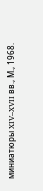миниатюры XIV–XVII вв., М., 1968.